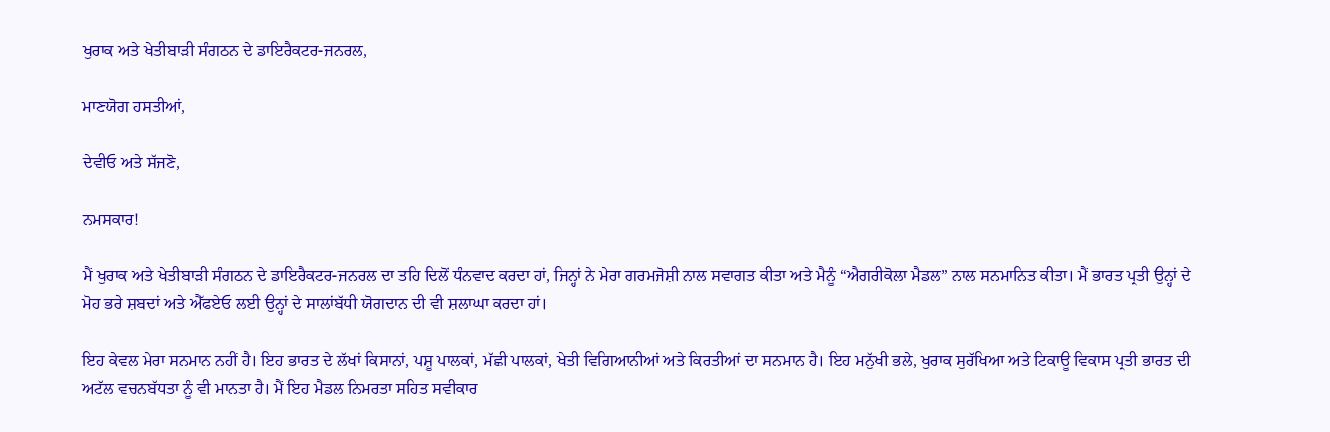ਖੁਰਾਕ ਅਤੇ ਖੇਤੀਬਾੜੀ ਸੰਗਠਨ ਦੇ ਡਾਇਰੈਕਟਰ-ਜਨਰਲ,

ਮਾਣਯੋਗ ਹਸਤੀਆਂ,

ਦੇਵੀਓ ਅਤੇ ਸੱਜਣੋ,

ਨਮਸਕਾਰ!

ਮੈਂ ਖੁਰਾਕ ਅਤੇ ਖੇਤੀਬਾੜੀ ਸੰਗਠਨ ਦੇ ਡਾਇਰੈਕਟਰ-ਜਨਰਲ ਦਾ ਤਹਿ ਦਿਲੋਂ ਧੰਨਵਾਦ ਕਰਦਾ ਹਾਂ, ਜਿਨ੍ਹਾਂ ਨੇ ਮੇਰਾ ਗਰਮਜੋਸ਼ੀ ਨਾਲ ਸਵਾਗਤ ਕੀਤਾ ਅਤੇ ਮੈਨੂੰ “ਐਗਰੀਕੋਲਾ ਮੈਡਲ” ਨਾਲ ਸਨਮਾਨਿਤ ਕੀਤਾ। ਮੈਂ ਭਾਰਤ ਪ੍ਰਤੀ ਉਨ੍ਹਾਂ ਦੇ ਮੋਹ ਭਰੇ ਸ਼ਬਦਾਂ ਅਤੇ ਐੱਫਏਓ ਲਈ ਉਨ੍ਹਾਂ ਦੇ ਸਾਲਾਂਬੱਧੀ ਯੋਗਦਾਨ ਦੀ ਵੀ ਸ਼ਲਾਘਾ ਕਰਦਾ ਹਾਂ।

ਇਹ ਕੇਵਲ ਮੇਰਾ ਸਨਮਾਨ ਨਹੀਂ ਹੈ। ਇਹ ਭਾਰਤ ਦੇ ਲੱਖਾਂ ਕਿਸਾਨਾਂ, ਪਸ਼ੂ ਪਾਲਕਾਂ, ਮੱਛੀ ਪਾਲਕਾਂ, ਖੇਤੀ ਵਿਗਿਆਨੀਆਂ ਅਤੇ ਕਿਰਤੀਆਂ ਦਾ ਸਨਮਾਨ ਹੈ। ਇਹ ਮਨੁੱਖੀ ਭਲੇ, ਖੁਰਾਕ ਸੁਰੱਖਿਆ ਅਤੇ ਟਿਕਾਊ ਵਿਕਾਸ ਪ੍ਰਤੀ ਭਾਰਤ ਦੀ ਅਟੱਲ ਵਚਨਬੱਧਤਾ ਨੂੰ ਵੀ ਮਾਨਤਾ ਹੈ। ਮੈਂ ਇਹ ਮੈਡਲ ਨਿਮਰਤਾ ਸਹਿਤ ਸਵੀਕਾਰ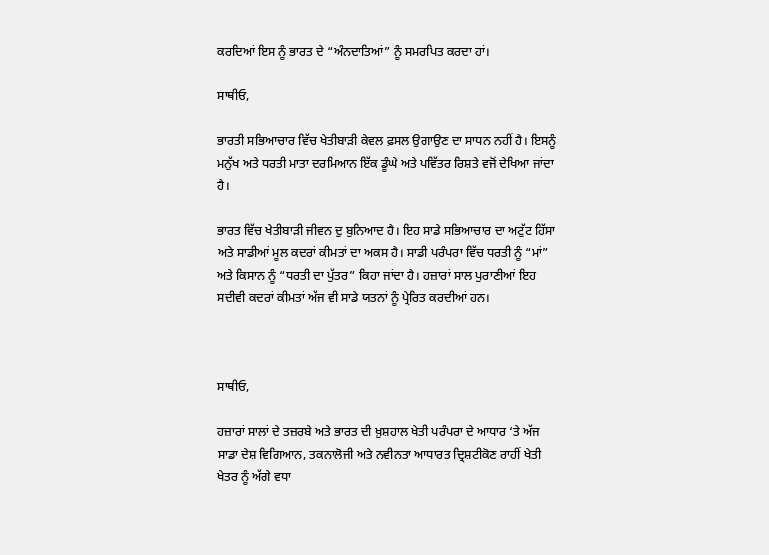ਕਰਦਿਆਂ ਇਸ ਨੂੰ ਭਾਰਤ ਦੇ “ਅੰਨਦਾਤਿਆਂ” ਨੂੰ ਸਮਰਪਿਤ ਕਰਦਾ ਹਾਂ।

ਸਾਥੀਓ,

ਭਾਰਤੀ ਸਭਿਆਚਾਰ ਵਿੱਚ ਖੇਤੀਬਾੜੀ ਕੇਵਲ ਫ਼ਸਲ ਉਗਾਉਣ ਦਾ ਸਾਧਨ ਨਹੀਂ ਹੈ। ਇਸਨੂੰ ਮਨੁੱਖ ਅਤੇ ਧਰਤੀ ਮਾਤਾ ਦਰਮਿਆਨ ਇੱਕ ਡੂੰਘੇ ਅਤੇ ਪਵਿੱਤਰ ਰਿਸ਼ਤੇ ਵਜੋਂ ਦੇਖਿਆ ਜਾਂਦਾ ਹੈ।

ਭਾਰਤ ਵਿੱਚ ਖੇਤੀਬਾੜੀ ਜੀਵਨ ਦੁ ਬੁਨਿਆਦ ਹੈ। ਇਹ ਸਾਡੇ ਸਭਿਆਚਾਰ ਦਾ ਅਟੁੱਟ ਹਿੱਸਾ ਅਤੇ ਸਾਡੀਆਂ ਮੂਲ ਕਦਰਾਂ ਕੀਮਤਾਂ ਦਾ ਅਕਸ ਹੈ। ਸਾਡੀ ਪਰੰਪਰਾ ਵਿੱਚ ਧਰਤੀ ਨੂੰ “ਮਾਂ” ਅਤੇ ਕਿਸਾਨ ਨੂੰ “ਧਰਤੀ ਦਾ ਪੁੱਤਰ” ਕਿਹਾ ਜਾਂਦਾ ਹੈ। ਹਜ਼ਾਰਾਂ ਸਾਲ ਪੁਰਾਣੀਆਂ ਇਹ ਸਦੀਵੀ ਕਦਰਾਂ ਕੀਮਤਾਂ ਅੱਜ ਵੀ ਸਾਡੇ ਯਤਨਾਂ ਨੂੰ ਪ੍ਰੇਰਿਤ ਕਰਦੀਆਂ ਹਨ।



ਸਾਥੀਓ,

ਹਜ਼ਾਰਾਂ ਸਾਲਾਂ ਦੇ ਤਜ਼ਰਬੇ ਅਤੇ ਭਾਰਤ ਦੀ ਖ਼ੁਸ਼ਹਾਲ ਖੇਤੀ ਪਰੰਪਰਾ ਦੇ ਆਧਾਰ ‘ਤੇ ਅੱਜ ਸਾਡਾ ਦੇਸ਼ ਵਿਗਿਆਨ, ਤਕਨਾਲੋਜੀ ਅਤੇ ਨਵੀਨਤਾ ਆਧਾਰਤ ਦ੍ਰਿਸ਼ਟੀਕੋਣ ਰਾਹੀਂ ਖੇਤੀ ਖੇਤਰ ਨੂੰ ਅੱਗੇ ਵਧਾ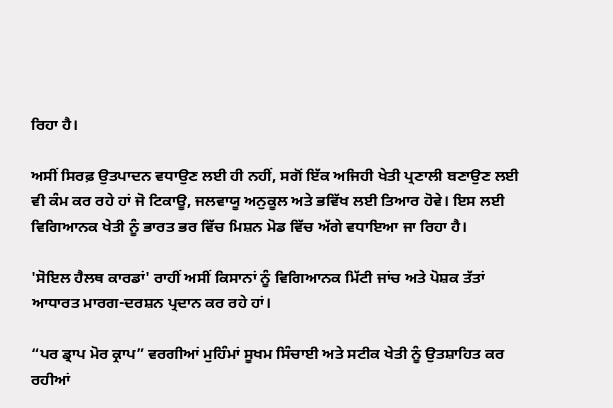ਰਿਹਾ ਹੈ।

ਅਸੀਂ ਸਿਰਫ਼ ਉਤਪਾਦਨ ਵਧਾਉਣ ਲਈ ਹੀ ਨਹੀਂ, ਸਗੋਂ ਇੱਕ ਅਜਿਹੀ ਖੇਤੀ ਪ੍ਰਣਾਲੀ ਬਣਾਉਣ ਲਈ ਵੀ ਕੰਮ ਕਰ ਰਹੇ ਹਾਂ ਜੋ ਟਿਕਾਊ, ਜਲਵਾਯੂ ਅਨੁਕੂਲ ਅਤੇ ਭਵਿੱਖ ਲਈ ਤਿਆਰ ਹੋਵੇ। ਇਸ ਲਈ ਵਿਗਿਆਨਕ ਖੇਤੀ ਨੂੰ ਭਾਰਤ ਭਰ ਵਿੱਚ ਮਿਸ਼ਨ ਮੋਡ ਵਿੱਚ ਅੱਗੇ ਵਧਾਇਆ ਜਾ ਰਿਹਾ ਹੈ।

'ਸੋਇਲ ਹੈਲਥ ਕਾਰਡਾਂ' ਰਾਹੀਂ ਅਸੀਂ ਕਿਸਾਨਾਂ ਨੂੰ ਵਿਗਿਆਨਕ ਮਿੱਟੀ ਜਾਂਚ ਅਤੇ ਪੋਸ਼ਕ ਤੱਤਾਂ ਆਧਾਰਤ ਮਾਰਗ-ਦਰਸ਼ਨ ਪ੍ਰਦਾਨ ਕਰ ਰਹੇ ਹਾਂ।

“ਪਰ ਡ੍ਰਾਪ ਮੋਰ ਕ੍ਰਾਪ” ਵਰਗੀਆਂ ਮੁਹਿੰਮਾਂ ਸੂਖਮ ਸਿੰਚਾਈ ਅਤੇ ਸਟੀਕ ਖੇਤੀ ਨੂੰ ਉਤਸ਼ਾਹਿਤ ਕਰ ਰਹੀਆਂ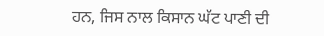ਹਨ, ਜਿਸ ਨਾਲ ਕਿਸਾਨ ਘੱਟ ਪਾਣੀ ਦੀ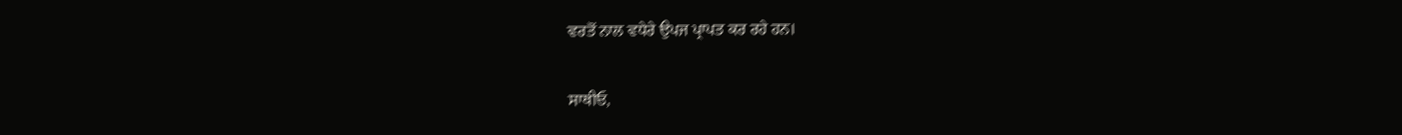ਵਰਤੋਂ ਨਾਲ ਵਧੇਰੇ ਉਪਜ ਪ੍ਰਾਪਤ ਕਰ ਰਹੇ ਹਨ।

ਸਾਥੀਓ,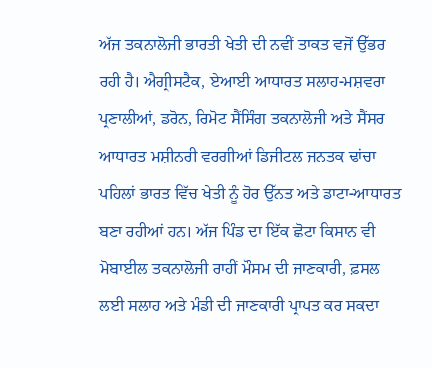ਅੱਜ ਤਕਨਾਲੋਜੀ ਭਾਰਤੀ ਖੇਤੀ ਦੀ ਨਵੀਂ ਤਾਕਤ ਵਜੋਂ ਉੱਭਰ ਰਹੀ ਹੈ। ਐਗ੍ਰੀਸਟੈਕ, ਏਆਈ ਆਧਾਰਤ ਸਲਾਹ-ਮਸ਼ਵਰਾ ਪ੍ਰਣਾਲੀਆਂ, ਡਰੋਨ, ਰਿਮੋਟ ਸੈਂਸਿੰਗ ਤਕਨਾਲੋਜੀ ਅਤੇ ਸੈਂਸਰ ਆਧਾਰਤ ਮਸ਼ੀਨਰੀ ਵਰਗੀਆਂ ਡਿਜੀਟਲ ਜਨਤਕ ਢਾਂਚਾ ਪਹਿਲਾਂ ਭਾਰਤ ਵਿੱਚ ਖੇਤੀ ਨੂੰ ਹੋਰ ਉੱਨਤ ਅਤੇ ਡਾਟਾ-ਆਧਾਰਤ ਬਣਾ ਰਹੀਆਂ ਹਨ। ਅੱਜ ਪਿੰਡ ਦਾ ਇੱਕ ਛੋਟਾ ਕਿਸਾਨ ਵੀ ਮੋਬਾਈਲ ਤਕਨਾਲੋਜੀ ਰਾਹੀਂ ਮੌਸਮ ਦੀ ਜਾਣਕਾਰੀ, ਫ਼ਸਲ ਲਈ ਸਲਾਹ ਅਤੇ ਮੰਡੀ ਦੀ ਜਾਣਕਾਰੀ ਪ੍ਰਾਪਤ ਕਰ ਸਕਦਾ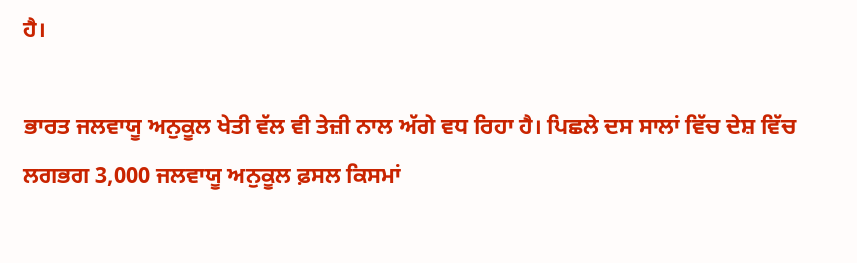ਹੈ।

ਭਾਰਤ ਜਲਵਾਯੂ ਅਨੁਕੂਲ ਖੇਤੀ ਵੱਲ ਵੀ ਤੇਜ਼ੀ ਨਾਲ ਅੱਗੇ ਵਧ ਰਿਹਾ ਹੈ। ਪਿਛਲੇ ਦਸ ਸਾਲਾਂ ਵਿੱਚ ਦੇਸ਼ ਵਿੱਚ ਲਗਭਗ 3,000 ਜਲਵਾਯੂ ਅਨੁਕੂਲ ਫ਼ਸਲ ਕਿਸਮਾਂ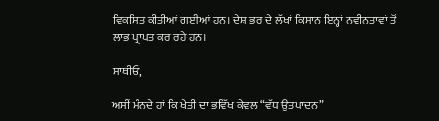ਵਿਕਸਿਤ ਕੀਤੀਆਂ ਗਈਆਂ ਹਨ। ਦੇਸ਼ ਭਰ ਦੇ ਲੱਖਾਂ ਕਿਸਾਨ ਇਨ੍ਹਾਂ ਨਵੀਨਤਾਵਾਂ ਤੋਂ ਲਾਭ ਪ੍ਰਾਪਤ ਕਰ ਰਹੇ ਹਨ।

ਸਾਥੀਓ,

ਅਸੀਂ ਮੰਨਦੇ ਹਾਂ ਕਿ ਖੇਤੀ ਦਾ ਭਵਿੱਖ ਕੇਵਲ “ਵੱਧ ਉਤਪਾਦਨ”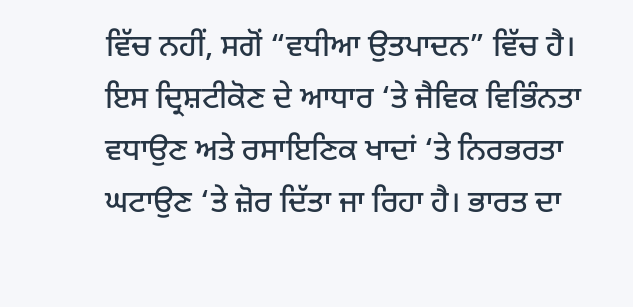ਵਿੱਚ ਨਹੀਂ, ਸਗੋਂ “ਵਧੀਆ ਉਤਪਾਦਨ” ਵਿੱਚ ਹੈ। ਇਸ ਦ੍ਰਿਸ਼ਟੀਕੋਣ ਦੇ ਆਧਾਰ ‘ਤੇ ਜੈਵਿਕ ਵਿਭਿੰਨਤਾ ਵਧਾਉਣ ਅਤੇ ਰਸਾਇਣਿਕ ਖਾਦਾਂ ‘ਤੇ ਨਿਰਭਰਤਾ ਘਟਾਉਣ ‘ਤੇ ਜ਼ੋਰ ਦਿੱਤਾ ਜਾ ਰਿਹਾ ਹੈ। ਭਾਰਤ ਦਾ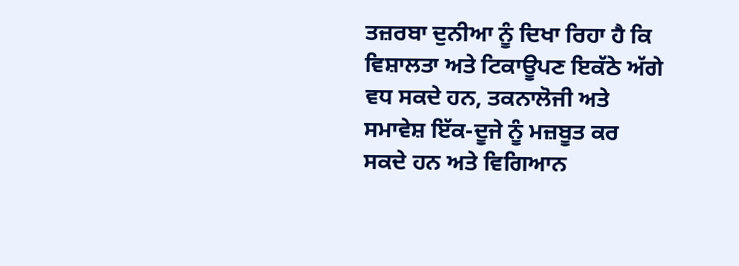ਤਜ਼ਰਬਾ ਦੁਨੀਆ ਨੂੰ ਦਿਖਾ ਰਿਹਾ ਹੈ ਕਿ ਵਿਸ਼ਾਲਤਾ ਅਤੇ ਟਿਕਾਊਪਣ ਇਕੱਠੇ ਅੱਗੇ ਵਧ ਸਕਦੇ ਹਨ, ਤਕਨਾਲੋਜੀ ਅਤੇ ਸਮਾਵੇਸ਼ ਇੱਕ-ਦੂਜੇ ਨੂੰ ਮਜ਼ਬੂਤ ਕਰ ਸਕਦੇ ਹਨ ਅਤੇ ਵਿਗਿਆਨ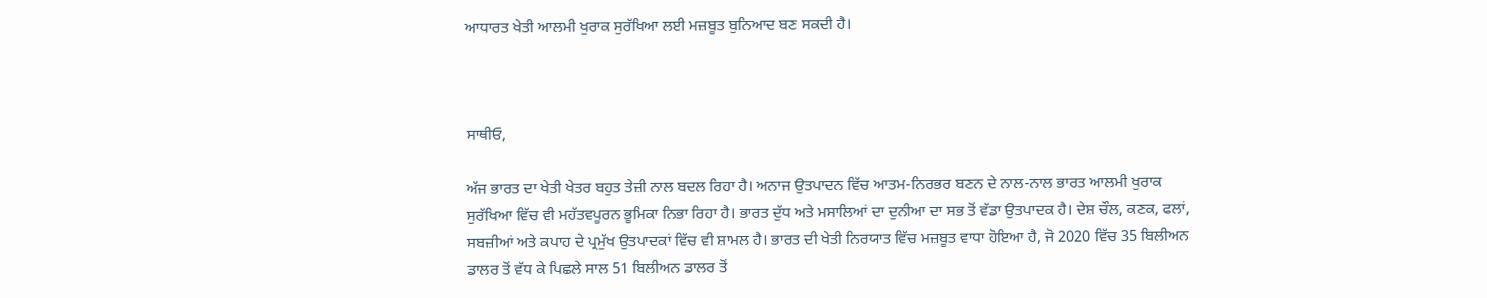ਆਧਾਰਤ ਖੇਤੀ ਆਲਮੀ ਖੁਰਾਕ ਸੁਰੱਖਿਆ ਲਈ ਮਜ਼ਬੂਤ ਬੁਨਿਆਦ ਬਣ ਸਕਦੀ ਹੈ।



ਸਾਥੀਓ,

ਅੱਜ ਭਾਰਤ ਦਾ ਖੇਤੀ ਖੇਤਰ ਬਹੁਤ ਤੇਜ਼ੀ ਨਾਲ ਬਦਲ ਰਿਹਾ ਹੈ। ਅਨਾਜ ਉਤਪਾਦਨ ਵਿੱਚ ਆਤਮ-ਨਿਰਭਰ ਬਣਨ ਦੇ ਨਾਲ-ਨਾਲ ਭਾਰਤ ਆਲਮੀ ਖੁਰਾਕ ਸੁਰੱਖਿਆ ਵਿੱਚ ਵੀ ਮਹੱਤਵਪੂਰਨ ਭੂਮਿਕਾ ਨਿਭਾ ਰਿਹਾ ਹੈ। ਭਾਰਤ ਦੁੱਧ ਅਤੇ ਮਸਾਲਿਆਂ ਦਾ ਦੁਨੀਆ ਦਾ ਸਭ ਤੋਂ ਵੱਡਾ ਉਤਪਾਦਕ ਹੈ। ਦੇਸ਼ ਚੌਲ, ਕਣਕ, ਫਲਾਂ, ਸਬਜ਼ੀਆਂ ਅਤੇ ਕਪਾਹ ਦੇ ਪ੍ਰਮੁੱਖ ਉਤਪਾਦਕਾਂ ਵਿੱਚ ਵੀ ਸ਼ਾਮਲ ਹੈ। ਭਾਰਤ ਦੀ ਖੇਤੀ ਨਿਰਯਾਤ ਵਿੱਚ ਮਜ਼ਬੂਤ ਵਾਧਾ ਹੋਇਆ ਹੈ, ਜੋ 2020 ਵਿੱਚ 35 ਬਿਲੀਅਨ ਡਾਲਰ ਤੋਂ ਵੱਧ ਕੇ ਪਿਛਲੇ ਸਾਲ 51 ਬਿਲੀਅਨ ਡਾਲਰ ਤੋਂ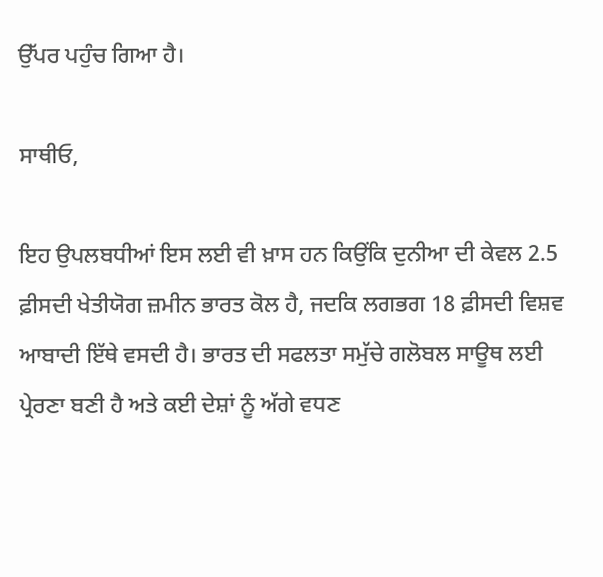ਉੱਪਰ ਪਹੁੰਚ ਗਿਆ ਹੈ।

ਸਾਥੀਓ,

ਇਹ ਉਪਲਬਧੀਆਂ ਇਸ ਲਈ ਵੀ ਖ਼ਾਸ ਹਨ ਕਿਉਂਕਿ ਦੁਨੀਆ ਦੀ ਕੇਵਲ 2.5 ਫ਼ੀਸਦੀ ਖੇਤੀਯੋਗ ਜ਼ਮੀਨ ਭਾਰਤ ਕੋਲ ਹੈ, ਜਦਕਿ ਲਗਭਗ 18 ਫ਼ੀਸਦੀ ਵਿਸ਼ਵ ਆਬਾਦੀ ਇੱਥੇ ਵਸਦੀ ਹੈ। ਭਾਰਤ ਦੀ ਸਫਲਤਾ ਸਮੁੱਚੇ ਗਲੋਬਲ ਸਾਊਥ ਲਈ ਪ੍ਰੇਰਣਾ ਬਣੀ ਹੈ ਅਤੇ ਕਈ ਦੇਸ਼ਾਂ ਨੂੰ ਅੱਗੇ ਵਧਣ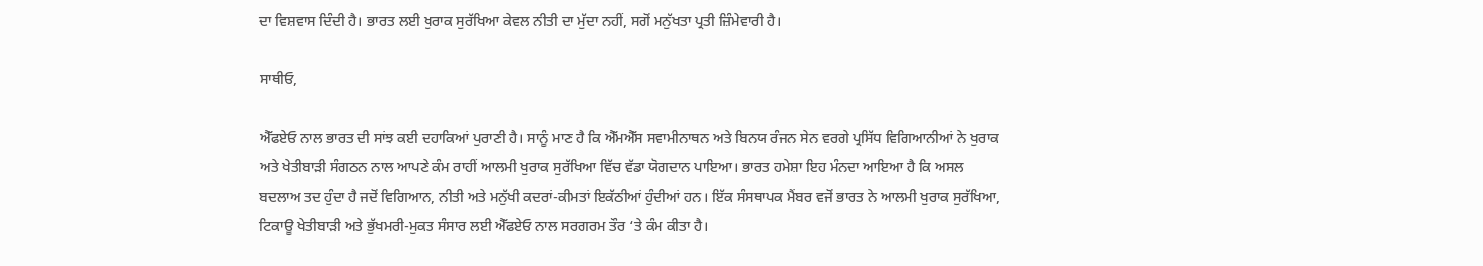ਦਾ ਵਿਸ਼ਵਾਸ ਦਿੰਦੀ ਹੈ। ਭਾਰਤ ਲਈ ਖੁਰਾਕ ਸੁਰੱਖਿਆ ਕੇਵਲ ਨੀਤੀ ਦਾ ਮੁੱਦਾ ਨਹੀਂ, ਸਗੋਂ ਮਨੁੱਖਤਾ ਪ੍ਰਤੀ ਜ਼ਿੰਮੇਵਾਰੀ ਹੈ।

ਸਾਥੀਓ,

ਐੱਫਏਓ ਨਾਲ ਭਾਰਤ ਦੀ ਸਾਂਝ ਕਈ ਦਹਾਕਿਆਂ ਪੁਰਾਣੀ ਹੈ। ਸਾਨੂੰ ਮਾਣ ਹੈ ਕਿ ਐੱਮਐੱਸ ਸਵਾਮੀਨਾਥਨ ਅਤੇ ਬਿਨਯ ਰੰਜਨ ਸੇਨ ਵਰਗੇ ਪ੍ਰਸਿੱਧ ਵਿਗਿਆਨੀਆਂ ਨੇ ਖੁਰਾਕ ਅਤੇ ਖੇਤੀਬਾੜੀ ਸੰਗਠਨ ਨਾਲ ਆਪਣੇ ਕੰਮ ਰਾਹੀਂ ਆਲਮੀ ਖੁਰਾਕ ਸੁਰੱਖਿਆ ਵਿੱਚ ਵੱਡਾ ਯੋਗਦਾਨ ਪਾਇਆ। ਭਾਰਤ ਹਮੇਸ਼ਾ ਇਹ ਮੰਨਦਾ ਆਇਆ ਹੈ ਕਿ ਅਸਲ ਬਦਲਾਅ ਤਦ ਹੁੰਦਾ ਹੈ ਜਦੋਂ ਵਿਗਿਆਨ, ਨੀਤੀ ਅਤੇ ਮਨੁੱਖੀ ਕਦਰਾਂ-ਕੀਮਤਾਂ ਇਕੱਠੀਆਂ ਹੁੰਦੀਆਂ ਹਨ। ਇੱਕ ਸੰਸਥਾਪਕ ਮੈਂਬਰ ਵਜੋਂ ਭਾਰਤ ਨੇ ਆਲਮੀ ਖੁਰਾਕ ਸੁਰੱਖਿਆ, ਟਿਕਾਊ ਖੇਤੀਬਾੜੀ ਅਤੇ ਭੁੱਖਮਰੀ-ਮੁਕਤ ਸੰਸਾਰ ਲਈ ਐੱਫਏਓ ਨਾਲ ਸਰਗਰਮ ਤੌਰ ‘ਤੇ ਕੰਮ ਕੀਤਾ ਹੈ।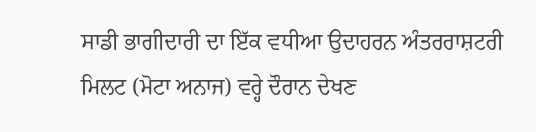ਸਾਡੀ ਭਾਗੀਦਾਰੀ ਦਾ ਇੱਕ ਵਧੀਆ ਉਦਾਹਰਨ ਅੰਤਰਰਾਸ਼ਟਰੀ ਮਿਲਟ (ਮੋਟਾ ਅਨਾਜ) ਵਰ੍ਹੇ ਦੌਰਾਨ ਦੇਖਣ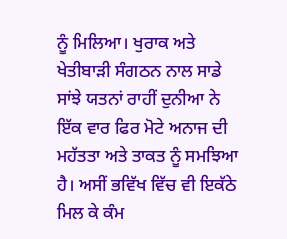ਨੂੰ ਮਿਲਿਆ। ਖੁਰਾਕ ਅਤੇ ਖੇਤੀਬਾੜੀ ਸੰਗਠਨ ਨਾਲ ਸਾਡੇ ਸਾਂਝੇ ਯਤਨਾਂ ਰਾਹੀਂ ਦੁਨੀਆ ਨੇ ਇੱਕ ਵਾਰ ਫਿਰ ਮੋਟੇ ਅਨਾਜ ਦੀ ਮਹੱਤਤਾ ਅਤੇ ਤਾਕਤ ਨੂੰ ਸਮਝਿਆ ਹੈ। ਅਸੀਂ ਭਵਿੱਖ ਵਿੱਚ ਵੀ ਇਕੱਠੇ ਮਿਲ ਕੇ ਕੰਮ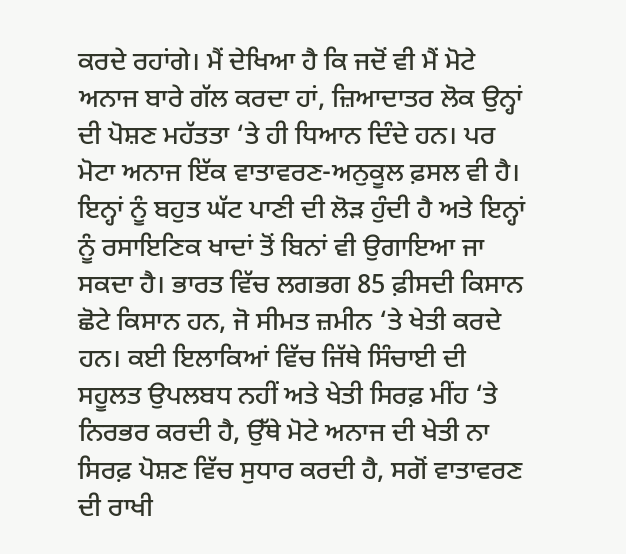ਕਰਦੇ ਰਹਾਂਗੇ। ਮੈਂ ਦੇਖਿਆ ਹੈ ਕਿ ਜਦੋਂ ਵੀ ਮੈਂ ਮੋਟੇ ਅਨਾਜ ਬਾਰੇ ਗੱਲ ਕਰਦਾ ਹਾਂ, ਜ਼ਿਆਦਾਤਰ ਲੋਕ ਉਨ੍ਹਾਂ ਦੀ ਪੋਸ਼ਣ ਮਹੱਤਤਾ ‘ਤੇ ਹੀ ਧਿਆਨ ਦਿੰਦੇ ਹਨ। ਪਰ ਮੋਟਾ ਅਨਾਜ ਇੱਕ ਵਾਤਾਵਰਣ-ਅਨੁਕੂਲ ਫ਼ਸਲ ਵੀ ਹੈ। ਇਨ੍ਹਾਂ ਨੂੰ ਬਹੁਤ ਘੱਟ ਪਾਣੀ ਦੀ ਲੋੜ ਹੁੰਦੀ ਹੈ ਅਤੇ ਇਨ੍ਹਾਂ ਨੂੰ ਰਸਾਇਣਿਕ ਖਾਦਾਂ ਤੋਂ ਬਿਨਾਂ ਵੀ ਉਗਾਇਆ ਜਾ ਸਕਦਾ ਹੈ। ਭਾਰਤ ਵਿੱਚ ਲਗਭਗ 85 ਫ਼ੀਸਦੀ ਕਿਸਾਨ ਛੋਟੇ ਕਿਸਾਨ ਹਨ, ਜੋ ਸੀਮਤ ਜ਼ਮੀਨ ‘ਤੇ ਖੇਤੀ ਕਰਦੇ ਹਨ। ਕਈ ਇਲਾਕਿਆਂ ਵਿੱਚ ਜਿੱਥੇ ਸਿੰਚਾਈ ਦੀ ਸਹੂਲਤ ਉਪਲਬਧ ਨਹੀਂ ਅਤੇ ਖੇਤੀ ਸਿਰਫ਼ ਮੀਂਹ ‘ਤੇ ਨਿਰਭਰ ਕਰਦੀ ਹੈ, ਉੱਥੇ ਮੋਟੇ ਅਨਾਜ ਦੀ ਖੇਤੀ ਨਾ ਸਿਰਫ਼ ਪੋਸ਼ਣ ਵਿੱਚ ਸੁਧਾਰ ਕਰਦੀ ਹੈ, ਸਗੋਂ ਵਾਤਾਵਰਣ ਦੀ ਰਾਖੀ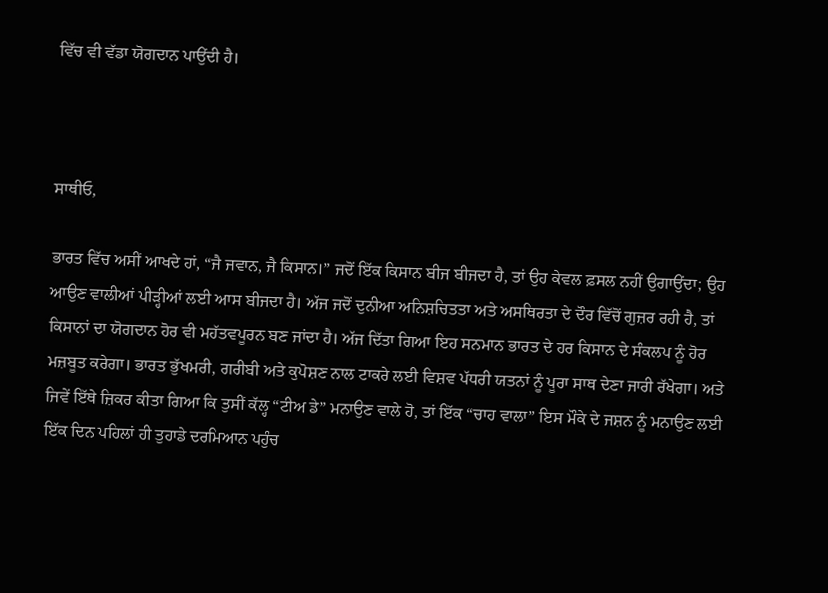ਵਿੱਚ ਵੀ ਵੱਡਾ ਯੋਗਦਾਨ ਪਾਉਂਦੀ ਹੈ।



ਸਾਥੀਓ,

ਭਾਰਤ ਵਿੱਚ ਅਸੀਂ ਆਖਦੇ ਹਾਂ, “ਜੈ ਜਵਾਨ, ਜੈ ਕਿਸਾਨ।” ਜਦੋਂ ਇੱਕ ਕਿਸਾਨ ਬੀਜ ਬੀਜਦਾ ਹੈ, ਤਾਂ ਉਹ ਕੇਵਲ ਫ਼ਸਲ ਨਹੀਂ ਉਗਾਉਂਦਾ; ਉਹ ਆਉਣ ਵਾਲੀਆਂ ਪੀੜ੍ਹੀਆਂ ਲਈ ਆਸ ਬੀਜਦਾ ਹੈ। ਅੱਜ ਜਦੋਂ ਦੁਨੀਆ ਅਨਿਸ਼ਚਿਤਤਾ ਅਤੇ ਅਸਥਿਰਤਾ ਦੇ ਦੌਰ ਵਿੱਚੋਂ ਗੁਜ਼ਰ ਰਹੀ ਹੈ, ਤਾਂ ਕਿਸਾਨਾਂ ਦਾ ਯੋਗਦਾਨ ਹੋਰ ਵੀ ਮਹੱਤਵਪੂਰਨ ਬਣ ਜਾਂਦਾ ਹੈ। ਅੱਜ ਦਿੱਤਾ ਗਿਆ ਇਹ ਸਨਮਾਨ ਭਾਰਤ ਦੇ ਹਰ ਕਿਸਾਨ ਦੇ ਸੰਕਲਪ ਨੂੰ ਹੋਰ ਮਜ਼ਬੂਤ ਕਰੇਗਾ। ਭਾਰਤ ਭੁੱਖਮਰੀ, ਗਰੀਬੀ ਅਤੇ ਕੁਪੋਸ਼ਣ ਨਾਲ ਟਾਕਰੇ ਲਈ ਵਿਸ਼ਵ ਪੱਧਰੀ ਯਤਨਾਂ ਨੂੰ ਪੂਰਾ ਸਾਥ ਦੇਣਾ ਜਾਰੀ ਰੱਖੇਗਾ। ਅਤੇ ਜਿਵੇਂ ਇੱਥੇ ਜ਼ਿਕਰ ਕੀਤਾ ਗਿਆ ਕਿ ਤੁਸੀਂ ਕੱਲ੍ਹ “ਟੀਅ ਡੇ” ਮਨਾਉਣ ਵਾਲੇ ਹੋ, ਤਾਂ ਇੱਕ “ਚਾਹ ਵਾਲਾ” ਇਸ ਮੌਕੇ ਦੇ ਜਸ਼ਨ ਨੂੰ ਮਨਾਉਣ ਲਈ ਇੱਕ ਦਿਨ ਪਹਿਲਾਂ ਹੀ ਤੁਹਾਡੇ ਦਰਮਿਆਨ ਪਹੁੰਚ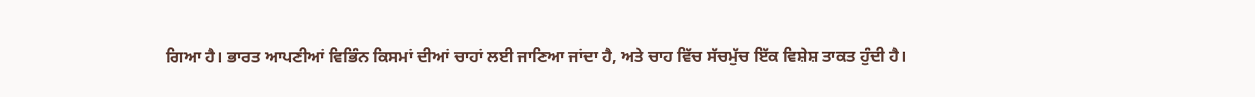ਗਿਆ ਹੈ। ਭਾਰਤ ਆਪਣੀਆਂ ਵਿਭਿੰਨ ਕਿਸਮਾਂ ਦੀਆਂ ਚਾਹਾਂ ਲਈ ਜਾਣਿਆ ਜਾਂਦਾ ਹੈ, ਅਤੇ ਚਾਹ ਵਿੱਚ ਸੱਚਮੁੱਚ ਇੱਕ ਵਿਸ਼ੇਸ਼ ਤਾਕਤ ਹੁੰਦੀ ਹੈ।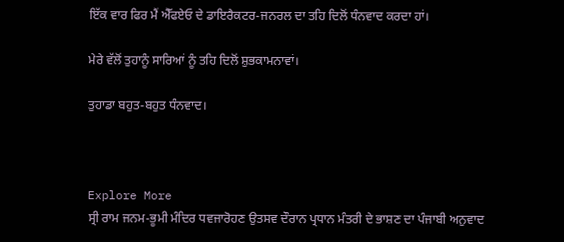ਇੱਕ ਵਾਰ ਫਿਰ ਮੈਂ ਐੱਫਏਓ ਦੇ ਡਾਇਰੈਕਟਰ-ਜਨਰਲ ਦਾ ਤਹਿ ਦਿਲੋਂ ਧੰਨਵਾਦ ਕਰਦਾ ਹਾਂ।

ਮੇਰੇ ਵੱਲੋਂ ਤੁਹਾਨੂੰ ਸਾਰਿਆਂ ਨੂੰ ਤਹਿ ਦਿਲੋਂ ਸ਼ੁਭਕਾਮਨਾਵਾਂ।

ਤੁਹਾਡਾ ਬਹੁਤ-ਬਹੁਤ ਧੰਨਵਾਦ।



Explore More
ਸ੍ਰੀ ਰਾਮ ਜਨਮ-ਭੂਮੀ ਮੰਦਿਰ ਧਵਜਾਰੋਹਣ ਉਤਸਵ ਦੌਰਾਨ ਪ੍ਰਧਾਨ ਮੰਤਰੀ ਦੇ ਭਾਸ਼ਣ ਦਾ ਪੰਜਾਬੀ ਅਨੁਵਾਦ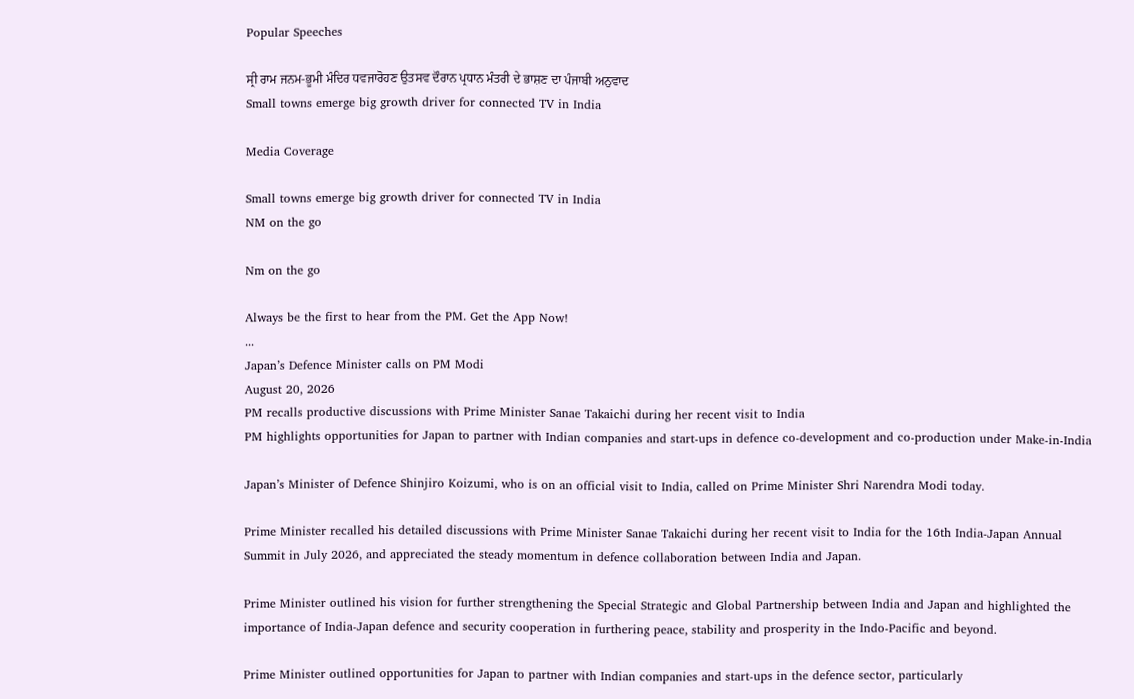Popular Speeches

ਸ੍ਰੀ ਰਾਮ ਜਨਮ-ਭੂਮੀ ਮੰਦਿਰ ਧਵਜਾਰੋਹਣ ਉਤਸਵ ਦੌਰਾਨ ਪ੍ਰਧਾਨ ਮੰਤਰੀ ਦੇ ਭਾਸ਼ਣ ਦਾ ਪੰਜਾਬੀ ਅਨੁਵਾਦ
Small towns emerge big growth driver for connected TV in India

Media Coverage

Small towns emerge big growth driver for connected TV in India
NM on the go

Nm on the go

Always be the first to hear from the PM. Get the App Now!
...
Japan’s Defence Minister calls on PM Modi
August 20, 2026
PM recalls productive discussions with Prime Minister Sanae Takaichi during her recent visit to India
PM highlights opportunities for Japan to partner with Indian companies and start-ups in defence co-development and co-production under Make-in-India

Japan’s Minister of Defence Shinjiro Koizumi, who is on an official visit to India, called on Prime Minister Shri Narendra Modi today.

Prime Minister recalled his detailed discussions with Prime Minister Sanae Takaichi during her recent visit to India for the 16th India-Japan Annual Summit in July 2026, and appreciated the steady momentum in defence collaboration between India and Japan.

Prime Minister outlined his vision for further strengthening the Special Strategic and Global Partnership between India and Japan and highlighted the importance of India-Japan defence and security cooperation in furthering peace, stability and prosperity in the Indo-Pacific and beyond.

Prime Minister outlined opportunities for Japan to partner with Indian companies and start-ups in the defence sector, particularly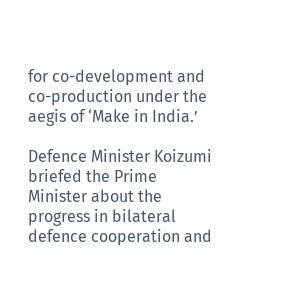for co-development and co-production under the aegis of ‘Make in India.’

Defence Minister Koizumi briefed the Prime Minister about the progress in bilateral defence cooperation and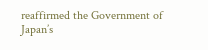reaffirmed the Government of Japan’s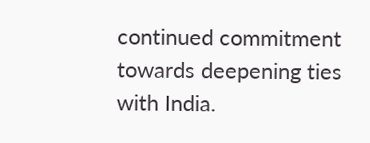continued commitment towards deepening ties with India.